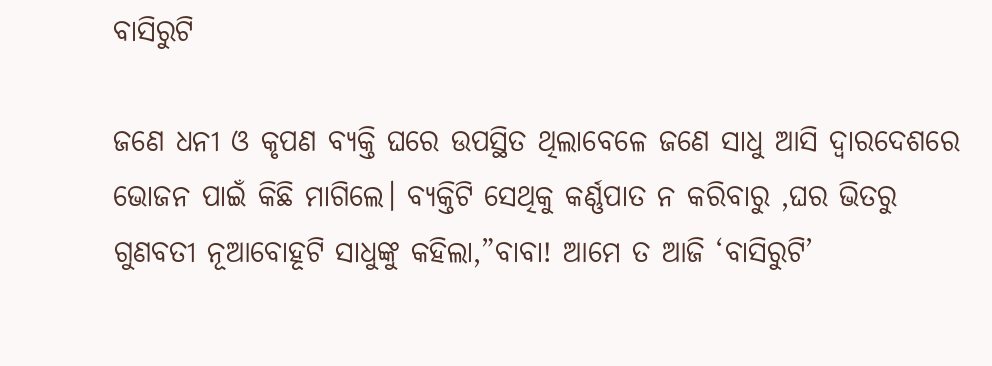ବାସିରୁଟି

ଜଣେ ଧନୀ ଓ କୃପଣ ବ୍ୟକ୍ତି ଘରେ ଉପସ୍ଥିତ ଥିଲାବେଳେ ଜଣେ ସାଧୁ ଆସି ଦ୍ୱାରଦେଶରେ ଭୋଜନ ପାଇଁ କିଛି ମାଗିଲେ। ବ୍ୟକ୍ତିଟି ସେଥିକୁ କର୍ଣ୍ଣପାତ ନ କରିବାରୁ ,ଘର ଭିତରୁ ଗୁଣବତୀ ନୂଆବୋହୂଟି ସାଧୁଙ୍କୁ କହିଲା,”ବାବା! ଆମେ ତ ଆଜି ‘ବାସିରୁଟି’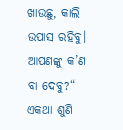ଖାଉଛୁ, କାଲି ଉପାସ ରହିବୁ। ଆପଣଙ୍କୁ କ’ଣ ବା ଦେବୁ?“ ଏକଥା ଶୁଣି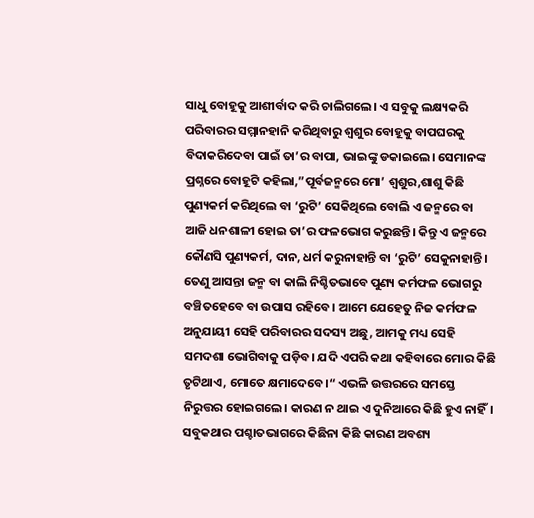ସାଧୁ ବୋହୂକୁ ଆଶୀର୍ବାଦ କରି ଚାଲିଗଲେ। ଏ ସବୁକୁ ଲକ୍ଷ୍ୟକରି ପରିବାରର ସମ୍ମାନହାନି କରିଥିବାରୁ ଶ୍ବଶୁର ବୋହୂକୁ ବାପଘରକୁ ବିଦାକରିଦେବା ପାଇଁ ତା’ର ବାପା, ଭାଇଙ୍କୁ ଡକାଇଲେ। ସେମାନଙ୍କ ପ୍ରଶ୍ନରେ ବୋହୂଟି କହିଲା,”ପୂର୍ବଜନ୍ମରେ ମୋ’ ଶ୍ୱଶୁର,ଶାଶୁ କିଛି ପୁଣ୍ୟକର୍ମ କରିଥିଲେ ବା ‘ରୁଟି’ ସେକିଥିଲେ ବୋଲି ଏ ଜନ୍ମରେ ବା ଆଜି ଧନଶାଳୀ ହୋଇ ତା’ର ଫଳଭୋଗ କରୁଛନ୍ତି। କିନ୍ତୁ ଏ ଜନ୍ମରେ କୌଣସି ପୁଣ୍ୟକର୍ମ, ଦାନ, ଧର୍ମ କରୁନାହାନ୍ତି ବା ‘ରୁଟି’ ସେକୁନାହାନ୍ତି। ତେଣୁ ଆସନ୍ତା ଜନ୍ମ ବା କାଲି ନିଶ୍ଚିତଭାବେ ପୁଣ୍ୟ କର୍ମଫଳ ଭୋଗରୁ ବଞ୍ଚିତହେବେ ବା ଉପାସ ରହିବେ। ଆମେ ଯେହେତୁ ନିଜ କର୍ମଫଳ ଅନୁଯାୟୀ ସେହି ପରିବାରର ସଦସ୍ୟ ଅଛୁ, ଆମକୁ ମଧ୍ୟ ସେହି ସମଦଶା ଭୋଗିବାକୁ ପଡ଼ିବ। ଯଦି ଏପରି କଥା କହିବାରେ ମୋର କିଛି ତୃଟିଥାଏ, ମୋତେ କ୍ଷମାଦେବେ।“ ଏଭଳି ଉତ୍ତରରେ ସମସ୍ତେ ନିରୁତ୍ତର ହୋଇଗଲେ। କାରଣ ନ ଥାଇ ଏ ଦୁନିଆରେ କିଛି ହୁଏ ନାହିଁ। ସବୁକଥାର ପଶ୍ଚାତଭାଗରେ କିଛିନା କିଛି କାରଣ ଅବଶ୍ୟ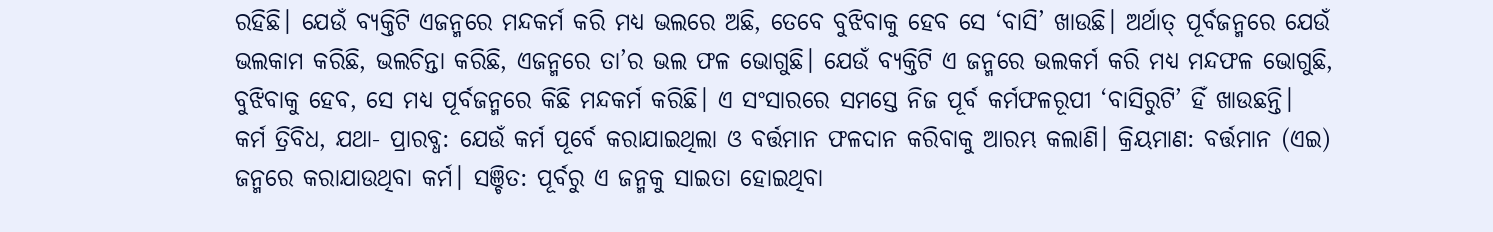ରହିଛି। ଯେଉଁ ବ୍ୟକ୍ତିଟି ଏଜନ୍ମରେ ମନ୍ଦକର୍ମ କରି ମଧ୍ୟ ଭଲରେ ଅଛି, ତେବେ ବୁଝିବାକୁ ହେବ ସେ ‘ବାସି’ ଖାଉଛି। ଅର୍ଥାତ୍‌ ପୂର୍ବଜନ୍ମରେ ଯେଉଁ ଭଲକାମ କରିଛି, ଭଲଚିନ୍ତା କରିଛି, ଏଜନ୍ମରେ ତା’ର ଭଲ ଫଳ ଭୋଗୁଛି। ଯେଉଁ ବ୍ୟକ୍ତିଟି ଏ ଜନ୍ମରେ ଭଲକର୍ମ କରି ମଧ୍ୟ ମନ୍ଦଫଳ ଭୋଗୁଛି, ବୁଝିବାକୁ ହେବ, ସେ ମଧ୍ୟ ପୂର୍ବଜନ୍ମରେ କିଛି ମନ୍ଦକର୍ମ କରିଛି। ଏ ସଂସାରରେ ସମସ୍ତେ ନିଜ ପୂର୍ବ କର୍ମଫଳରୂପୀ ‘ବାସିରୁଟି’ ହିଁ ଖାଉଛନ୍ତି।
କର୍ମ ତ୍ରିବିଧ, ଯଥା- ପ୍ରାରବ୍ଧ: ଯେଉଁ କର୍ମ ପୂର୍ବେ କରାଯାଇଥିଲା ଓ ବର୍ତ୍ତମାନ ଫଳଦାନ କରିବାକୁ ଆରମ୍ଭ କଲାଣି। କ୍ରିୟମାଣ: ବର୍ତ୍ତମାନ (ଏଇ) ଜନ୍ମରେ କରାଯାଉଥିବା କର୍ମ। ସଞ୍ଚିତ: ପୂର୍ବରୁ ଏ ଜନ୍ମକୁ ସାଇତା ହୋଇଥିବା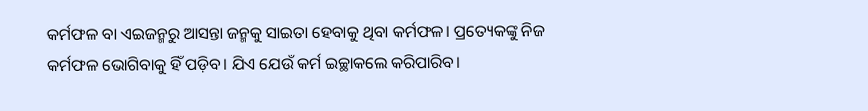କର୍ମଫଳ ବା ଏଇଜନ୍ମରୁ ଆସନ୍ତା ଜନ୍ମକୁ ସାଇତା ହେବାକୁ ଥିବା କର୍ମଫଳ। ପ୍ରତ୍ୟେକଙ୍କୁ ନିଜ କର୍ମଫଳ ଭୋଗିବାକୁ ହିଁ ପଡ଼ିବ। ଯିଏ ଯେଉଁ କର୍ମ ଇଚ୍ଛାକଲେ କରିପାରିବ।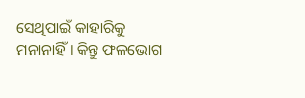ସେଥିପାଇଁ କାହାରିକୁ ମନାନାହିଁ। କିନ୍ତୁ ଫଳଭୋଗ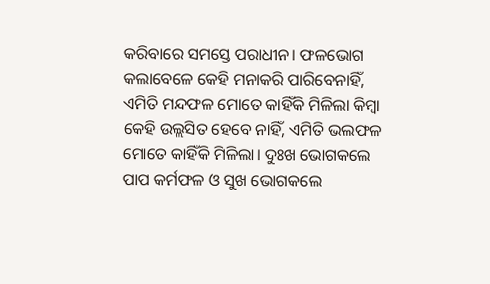କରିବାରେ ସମସ୍ତେ ପରାଧୀନ। ଫଳଭୋଗ କଲାବେଳେ କେହି ମନାକରି ପାରିବେନାହିଁ, ଏମିତି ମନ୍ଦଫଳ ମୋତେ କାହିଁକି ମିଳିଲା କିମ୍ବା କେହି ଉଲ୍ଲସିତ ହେବେ ନାହିଁ, ଏମିତି ଭଲଫଳ ମୋତେ କାହିଁକି ମିଳିଲା। ଦୁଃଖ ଭୋଗକଲେ ପାପ କର୍ମଫଳ ଓ ସୁଖ ଭୋଗକଲେ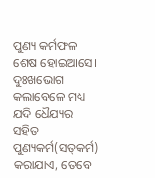ପୁଣ୍ୟ କର୍ମଫଳ ଶେଷ ହୋଇଆସେ। ଦୁଃଖଭୋଗ କଲାବେଳେ ମଧ୍ୟ ଯଦି ଧୈଯ୍ୟର ସହିତ ପୁଣ୍ୟକର୍ମ(ସତ୍‌କର୍ମ) କରାଯାଏ, ତେବେ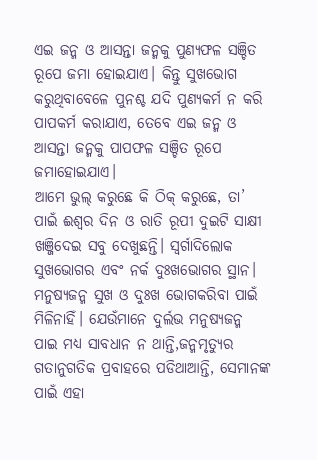ଏଇ ଜନ୍ମ ଓ ଆସନ୍ତା ଜନ୍ମକୁ ପୁଣ୍ୟଫଳ ସଞ୍ଚିତ ରୂପେ ଜମା ହୋଇଯାଏ। କିନ୍ତୁ ସୁଖଭୋଗ କରୁଥିବାବେଳେ ପୁନଶ୍ଚ ଯଦି ପୁଣ୍ୟକର୍ମ ନ କରି ପାପକର୍ମ କରାଯାଏ, ତେବେ ଏଇ ଜନ୍ମ ଓ ଆସନ୍ତା ଜନ୍ମକୁ ପାପଫଳ ସଞ୍ଚିତ ରୂପେ ଜମାହୋଇଯାଏ।
ଆମେ ଭୁଲ୍‌ କରୁଛେ କି ଠିକ୍‌ କରୁଛେ, ତା’ ପାଇଁ ଈଶ୍ୱର ଦିନ ଓ ରାତି ରୂପୀ ଦୁଇଟି ସାକ୍ଷୀ ଖଞ୍ଜିଦେଇ ସବୁ ଦେଖୁଛନ୍ତି। ସ୍ବର୍ଗାଦିଲୋକ ସୁଖଭୋଗର ଏବଂ ନର୍କ ଦୁଃଖଭୋଗର ସ୍ଥାନ। ମନୁଷ୍ୟଜନ୍ମ ସୁଖ ଓ ଦୁଃଖ ଭୋଗକରିବା ପାଇଁ ମିଳିନାହିଁ। ଯେଉଁମାନେ ଦୁର୍ଲଭ ମନୁଷ୍ୟଜନ୍ମ ପାଇ ମଧ୍ୟ ସାବଧାନ ନ ଥାନ୍ତି,ଜନ୍ମମୃତ୍ୟୁର ଗତାନୁଗତିକ ପ୍ରବାହରେ ପଡିଥାଆନ୍ତି, ସେମାନଙ୍କ ପାଇଁ ଏହା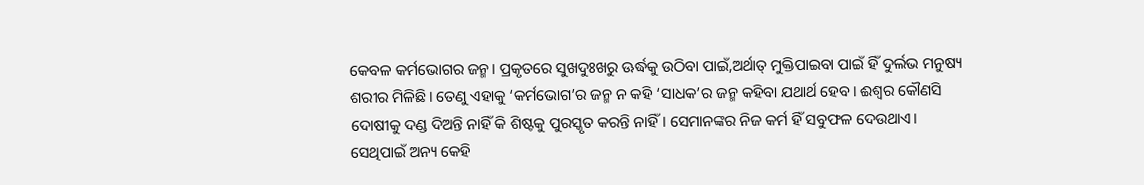କେବଳ କର୍ମଭୋଗର ଜନ୍ମ। ପ୍ରକୃତରେ ସୁଖଦୁଃଖରୁ ଊର୍ଦ୍ଧକୁ ଉଠିବା ପାଇଁ,ଅର୍ଥାତ୍‌ ମୁକ୍ତିପାଇବା ପାଇଁ ହିଁ ଦୁର୍ଲଭ ମନୁଷ୍ୟ ଶରୀର ମିଳିଛି। ତେଣୁ ଏହାକୁ ‘କର୍ମଭୋଗ’ର ଜନ୍ମ ନ କହି ‘ସାଧକ’ର ଜନ୍ମ କହିବା ଯଥାର୍ଥ ହେବ। ଈଶ୍ବର କୌଣସି ଦୋଷୀକୁ ଦଣ୍ଡ ଦିଅନ୍ତି ନାହିଁ କି ଶିଷ୍ଟକୁ ପୁରସ୍କୃତ କରନ୍ତି ନାହିଁ। ସେମାନଙ୍କର ନିଜ କର୍ମ ହିଁ ସବୁଫଳ ଦେଉଥାଏ। ସେଥିପାଇଁ ଅନ୍ୟ କେହି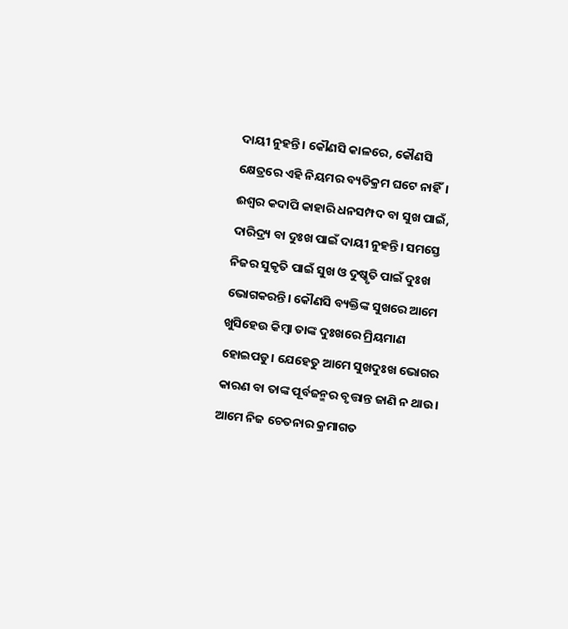ଦାୟୀ ନୁହନ୍ତି। କୌଣସି କାଳରେ, କୌଣସି କ୍ଷେତ୍ରରେ ଏହି ନିୟମର ବ୍ୟତିକ୍ରମ ଘଟେ ନାହିଁ। ଈଶ୍ବର କଦାପି କାହାରି ଧନସମ୍ପଦ ବା ସୁଖ ପାଇଁ, ଦାରିଦ୍ର୍ୟ ବା ଦୁଃଖ ପାଇଁ ଦାୟୀ ନୁହନ୍ତି। ସମସ୍ତେ ନିଜର ସୁକୃତି ପାଇଁ ସୁଖ ଓ ଦୁଷ୍କୃତି ପାଇଁ ଦୁଃଖ ଭୋଗକରନ୍ତି। କୌଣସି ବ୍ୟକ୍ତିଙ୍କ ସୁଖରେ ଆମେ ଖୁସିହେଉ କିମ୍ବା ତାଙ୍କ ଦୁଃଖରେ ମ୍ରିୟମାଣ ହୋଇପଡୁ। ଯେହେତୁ ଆମେ ସୁଖଦୁଃଖ ଭୋଗର କାରଣ ବା ତାଙ୍କ ପୂର୍ବଜନ୍ମର ବୃତ୍ତାନ୍ତ ଜାଣି ନ ଥାଉ। ଆମେ ନିଜ ଚେତନାର କ୍ରମାଗତ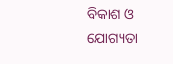ବିକାଶ ଓ ଯୋଗ୍ୟତା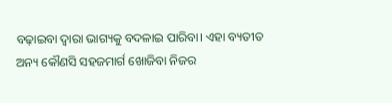ବଢ଼ାଇବା ଦ୍ୱାରା ଭାଗ୍ୟକୁ ବଦଳାଇ ପାରିବା। ଏହା ବ୍ୟତୀତ ଅନ୍ୟ କୌଣସି ସହଜମାର୍ଗ ଖୋଜିବା ନିଜର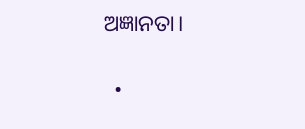ଅଜ୍ଞାନତା।

  •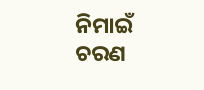ନିମାଇଁ ଚରଣ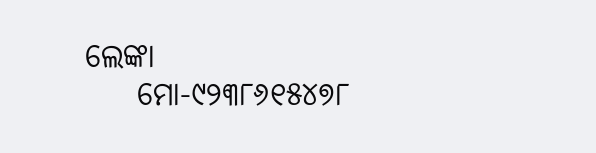ଲେଙ୍କା
    ମୋ-୯୨୩୮୬୧୫୪୭୮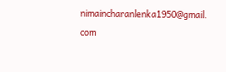nimaincharanlenka1950@gmail. com